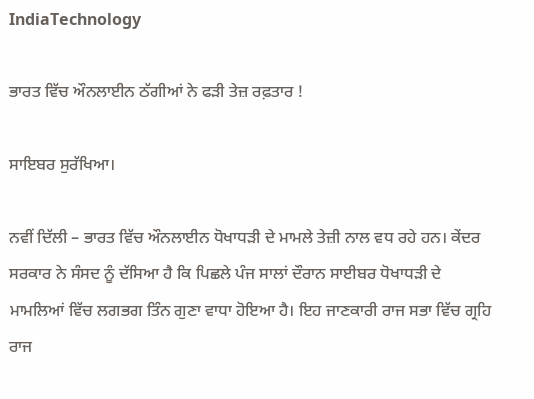IndiaTechnology

ਭਾਰਤ ਵਿੱਚ ਔਨਲਾਈਨ ਠੱਗੀਆਂ ਨੇ ਫੜੀ ਤੇਜ਼ ਰਫ਼ਤਾਰ !

ਸਾਇਬਰ ਸੁਰੱਖਿਆ।

ਨਵੀਂ ਦਿੱਲੀ – ਭਾਰਤ ਵਿੱਚ ਔਨਲਾਈਨ ਧੋਖਾਧੜੀ ਦੇ ਮਾਮਲੇ ਤੇਜ਼ੀ ਨਾਲ ਵਧ ਰਹੇ ਹਨ। ਕੇਂਦਰ ਸਰਕਾਰ ਨੇ ਸੰਸਦ ਨੂੰ ਦੱਸਿਆ ਹੈ ਕਿ ਪਿਛਲੇ ਪੰਜ ਸਾਲਾਂ ਦੌਰਾਨ ਸਾਈਬਰ ਧੋਖਾਧੜੀ ਦੇ ਮਾਮਲਿਆਂ ਵਿੱਚ ਲਗਭਗ ਤਿੰਨ ਗੁਣਾ ਵਾਧਾ ਹੋਇਆ ਹੈ। ਇਹ ਜਾਣਕਾਰੀ ਰਾਜ ਸਭਾ ਵਿੱਚ ਗ੍ਰਹਿ ਰਾਜ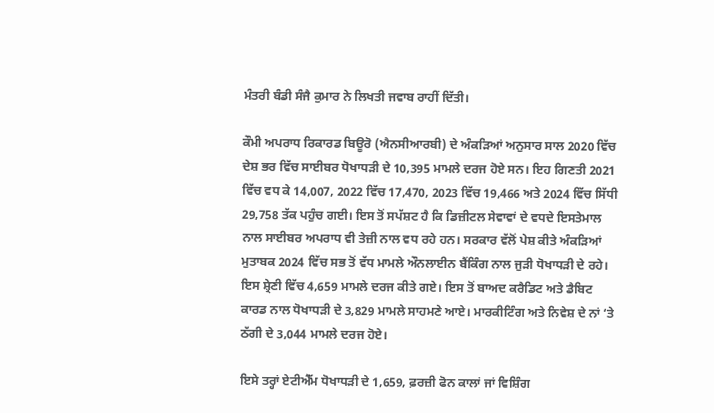ਮੰਤਰੀ ਬੰਡੀ ਸੰਜੈ ਕੁਮਾਰ ਨੇ ਲਿਖਤੀ ਜਵਾਬ ਰਾਹੀਂ ਦਿੱਤੀ।

ਕੌਮੀ ਅਪਰਾਧ ਰਿਕਾਰਡ ਬਿਊਰੋ (ਐਨਸੀਆਰਬੀ) ਦੇ ਅੰਕੜਿਆਂ ਅਨੁਸਾਰ ਸਾਲ 2020 ਵਿੱਚ ਦੇਸ਼ ਭਰ ਵਿੱਚ ਸਾਈਬਰ ਧੋਖਾਧੜੀ ਦੇ 10,395 ਮਾਮਲੇ ਦਰਜ ਹੋਏ ਸਨ। ਇਹ ਗਿਣਤੀ 2021 ਵਿੱਚ ਵਧ ਕੇ 14,007, 2022 ਵਿੱਚ 17,470, 2023 ਵਿੱਚ 19,466 ਅਤੇ 2024 ਵਿੱਚ ਸਿੱਧੀ 29,758 ਤੱਕ ਪਹੁੰਚ ਗਈ। ਇਸ ਤੋਂ ਸਪੱਸ਼ਟ ਹੈ ਕਿ ਡਿਜ਼ੀਟਲ ਸੇਵਾਵਾਂ ਦੇ ਵਧਦੇ ਇਸਤੇਮਾਲ ਨਾਲ ਸਾਈਬਰ ਅਪਰਾਧ ਵੀ ਤੇਜ਼ੀ ਨਾਲ ਵਧ ਰਹੇ ਹਨ। ਸਰਕਾਰ ਵੱਲੋਂ ਪੇਸ਼ ਕੀਤੇ ਅੰਕੜਿਆਂ ਮੁਤਾਬਕ 2024 ਵਿੱਚ ਸਭ ਤੋਂ ਵੱਧ ਮਾਮਲੇ ਔਨਲਾਈਨ ਬੈਂਕਿੰਗ ਨਾਲ ਜੁੜੀ ਧੋਖਾਧੜੀ ਦੇ ਰਹੇ। ਇਸ ਸ਼੍ਰੇਣੀ ਵਿੱਚ 4,659 ਮਾਮਲੇ ਦਰਜ ਕੀਤੇ ਗਏ। ਇਸ ਤੋਂ ਬਾਅਦ ਕਰੈਡਿਟ ਅਤੇ ਡੈਬਿਟ ਕਾਰਡ ਨਾਲ ਧੋਖਾਧੜੀ ਦੇ 3,829 ਮਾਮਲੇ ਸਾਹਮਣੇ ਆਏ। ਮਾਰਕੀਟਿੰਗ ਅਤੇ ਨਿਵੇਸ਼ ਦੇ ਨਾਂ ‘ਤੇ ਠੱਗੀ ਦੇ 3,044 ਮਾਮਲੇ ਦਰਜ ਹੋਏ।

ਇਸੇ ਤਰ੍ਹਾਂ ਏਟੀਐੱਮ ਧੋਖਾਧੜੀ ਦੇ 1,659, ਫ਼ਰਜ਼ੀ ਫੋਨ ਕਾਲਾਂ ਜਾਂ ਵਿਸ਼ਿੰਗ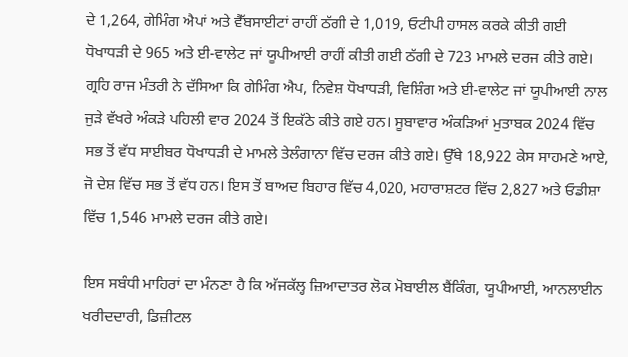ਦੇ 1,264, ਗੇਮਿੰਗ ਐਪਾਂ ਅਤੇ ਵੈੱਬਸਾਈਟਾਂ ਰਾਹੀਂ ਠੱਗੀ ਦੇ 1,019, ਓਟੀਪੀ ਹਾਸਲ ਕਰਕੇ ਕੀਤੀ ਗਈ ਧੋਖਾਧੜੀ ਦੇ 965 ਅਤੇ ਈ-ਵਾਲੇਟ ਜਾਂ ਯੂਪੀਆਈ ਰਾਹੀਂ ਕੀਤੀ ਗਈ ਠੱਗੀ ਦੇ 723 ਮਾਮਲੇ ਦਰਜ ਕੀਤੇ ਗਏ। ਗ੍ਰਹਿ ਰਾਜ ਮੰਤਰੀ ਨੇ ਦੱਸਿਆ ਕਿ ਗੇਮਿੰਗ ਐਪ, ਨਿਵੇਸ਼ ਧੋਖਾਧੜੀ, ਵਿਸ਼ਿੰਗ ਅਤੇ ਈ-ਵਾਲੇਟ ਜਾਂ ਯੂਪੀਆਈ ਨਾਲ ਜੁੜੇ ਵੱਖਰੇ ਅੰਕੜੇ ਪਹਿਲੀ ਵਾਰ 2024 ਤੋਂ ਇਕੱਠੇ ਕੀਤੇ ਗਏ ਹਨ। ਸੂਬਾਵਾਰ ਅੰਕੜਿਆਂ ਮੁਤਾਬਕ 2024 ਵਿੱਚ ਸਭ ਤੋਂ ਵੱਧ ਸਾਈਬਰ ਧੋਖਾਧੜੀ ਦੇ ਮਾਮਲੇ ਤੇਲੰਗਾਨਾ ਵਿੱਚ ਦਰਜ ਕੀਤੇ ਗਏ। ਉੱਥੇ 18,922 ਕੇਸ ਸਾਹਮਣੇ ਆਏ, ਜੋ ਦੇਸ਼ ਵਿੱਚ ਸਭ ਤੋਂ ਵੱਧ ਹਨ। ਇਸ ਤੋਂ ਬਾਅਦ ਬਿਹਾਰ ਵਿੱਚ 4,020, ਮਹਾਰਾਸ਼ਟਰ ਵਿੱਚ 2,827 ਅਤੇ ਓਡੀਸ਼ਾ ਵਿੱਚ 1,546 ਮਾਮਲੇ ਦਰਜ ਕੀਤੇ ਗਏ।

ਇਸ ਸਬੰਧੀ ਮਾਹਿਰਾਂ ਦਾ ਮੰਨਣਾ ਹੈ ਕਿ ਅੱਜਕੱਲ੍ਹ ਜ਼ਿਆਦਾਤਰ ਲੋਕ ਮੋਬਾਈਲ ਬੈਂਕਿੰਗ, ਯੂਪੀਆਈ, ਆਨਲਾਈਨ ਖਰੀਦਦਾਰੀ, ਡਿਜ਼ੀਟਲ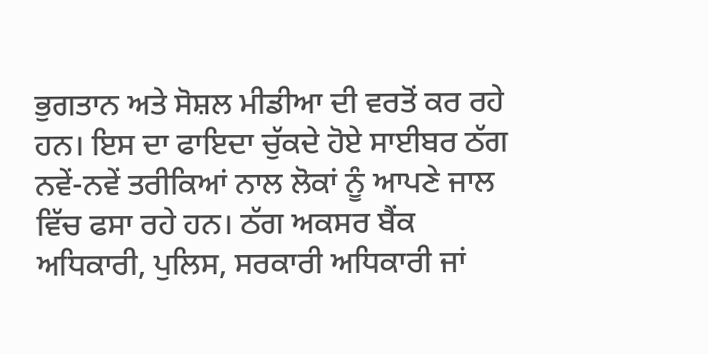ਭੁਗਤਾਨ ਅਤੇ ਸੋਸ਼ਲ ਮੀਡੀਆ ਦੀ ਵਰਤੋਂ ਕਰ ਰਹੇ ਹਨ। ਇਸ ਦਾ ਫਾਇਦਾ ਚੁੱਕਦੇ ਹੋਏ ਸਾਈਬਰ ਠੱਗ ਨਵੇਂ-ਨਵੇਂ ਤਰੀਕਿਆਂ ਨਾਲ ਲੋਕਾਂ ਨੂੰ ਆਪਣੇ ਜਾਲ ਵਿੱਚ ਫਸਾ ਰਹੇ ਹਨ। ਠੱਗ ਅਕਸਰ ਬੈਂਕ ਅਧਿਕਾਰੀ, ਪੁਲਿਸ, ਸਰਕਾਰੀ ਅਧਿਕਾਰੀ ਜਾਂ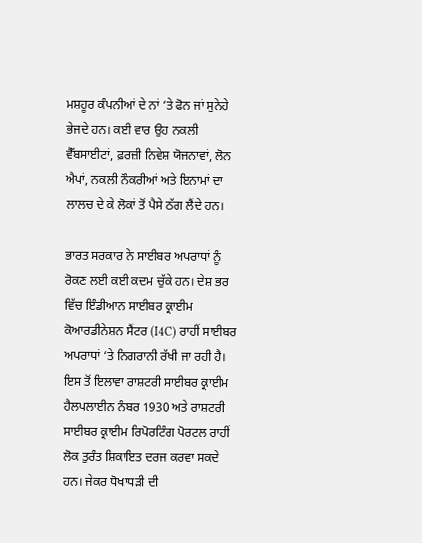ਮਸ਼ਹੂਰ ਕੰਪਨੀਆਂ ਦੇ ਨਾਂ ‘ਤੇ ਫੋਨ ਜਾਂ ਸੁਨੇਹੇ ਭੇਜਦੇ ਹਨ। ਕਈ ਵਾਰ ਉਹ ਨਕਲੀ ਵੈੱਬਸਾਈਟਾਂ, ਫ਼ਰਜ਼ੀ ਨਿਵੇਸ਼ ਯੋਜਨਾਵਾਂ, ਲੋਨ ਐਪਾਂ, ਨਕਲੀ ਨੌਕਰੀਆਂ ਅਤੇ ਇਨਾਮਾਂ ਦਾ ਲਾਲਚ ਦੇ ਕੇ ਲੋਕਾਂ ਤੋਂ ਪੈਸੇ ਠੱਗ ਲੈਂਦੇ ਹਨ।

ਭਾਰਤ ਸਰਕਾਰ ਨੇ ਸਾਈਬਰ ਅਪਰਾਧਾਂ ਨੂੰ ਰੋਕਣ ਲਈ ਕਈ ਕਦਮ ਚੁੱਕੇ ਹਨ। ਦੇਸ਼ ਭਰ ਵਿੱਚ ਇੰਡੀਆਨ ਸਾਈਬਰ ਕ੍ਰਾਈਮ ਕੋਆਰਡੀਨੇਸ਼ਨ ਸੈਂਟਰ (I4C) ਰਾਹੀਂ ਸਾਈਬਰ ਅਪਰਾਧਾਂ ‘ਤੇ ਨਿਗਰਾਨੀ ਰੱਖੀ ਜਾ ਰਹੀ ਹੈ। ਇਸ ਤੋਂ ਇਲਾਵਾ ਰਾਸ਼ਟਰੀ ਸਾਈਬਰ ਕ੍ਰਾਈਮ ਹੈਲਪਲਾਈਨ ਨੰਬਰ 1930 ਅਤੇ ਰਾਸ਼ਟਰੀ ਸਾਈਬਰ ਕ੍ਰਾਈਮ ਰਿਪੋਰਟਿੰਗ ਪੋਰਟਲ ਰਾਹੀਂ ਲੋਕ ਤੁਰੰਤ ਸ਼ਿਕਾਇਤ ਦਰਜ ਕਰਵਾ ਸਕਦੇ ਹਨ। ਜੇਕਰ ਧੋਖਾਧੜੀ ਦੀ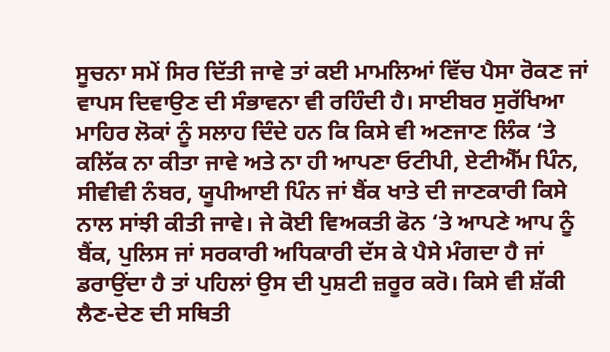ਸੂਚਨਾ ਸਮੇਂ ਸਿਰ ਦਿੱਤੀ ਜਾਵੇ ਤਾਂ ਕਈ ਮਾਮਲਿਆਂ ਵਿੱਚ ਪੈਸਾ ਰੋਕਣ ਜਾਂ ਵਾਪਸ ਦਿਵਾਉਣ ਦੀ ਸੰਭਾਵਨਾ ਵੀ ਰਹਿੰਦੀ ਹੈ। ਸਾਈਬਰ ਸੁਰੱਖਿਆ ਮਾਹਿਰ ਲੋਕਾਂ ਨੂੰ ਸਲਾਹ ਦਿੰਦੇ ਹਨ ਕਿ ਕਿਸੇ ਵੀ ਅਣਜਾਣ ਲਿੰਕ ‘ਤੇ ਕਲਿੱਕ ਨਾ ਕੀਤਾ ਜਾਵੇ ਅਤੇ ਨਾ ਹੀ ਆਪਣਾ ਓਟੀਪੀ, ਏਟੀਐੱਮ ਪਿੰਨ, ਸੀਵੀਵੀ ਨੰਬਰ, ਯੂਪੀਆਈ ਪਿੰਨ ਜਾਂ ਬੈਂਕ ਖਾਤੇ ਦੀ ਜਾਣਕਾਰੀ ਕਿਸੇ ਨਾਲ ਸਾਂਝੀ ਕੀਤੀ ਜਾਵੇ। ਜੇ ਕੋਈ ਵਿਅਕਤੀ ਫੋਨ ‘ਤੇ ਆਪਣੇ ਆਪ ਨੂੰ ਬੈਂਕ, ਪੁਲਿਸ ਜਾਂ ਸਰਕਾਰੀ ਅਧਿਕਾਰੀ ਦੱਸ ਕੇ ਪੈਸੇ ਮੰਗਦਾ ਹੈ ਜਾਂ ਡਰਾਉਂਦਾ ਹੈ ਤਾਂ ਪਹਿਲਾਂ ਉਸ ਦੀ ਪੁਸ਼ਟੀ ਜ਼ਰੂਰ ਕਰੋ। ਕਿਸੇ ਵੀ ਸ਼ੱਕੀ ਲੈਣ-ਦੇਣ ਦੀ ਸਥਿਤੀ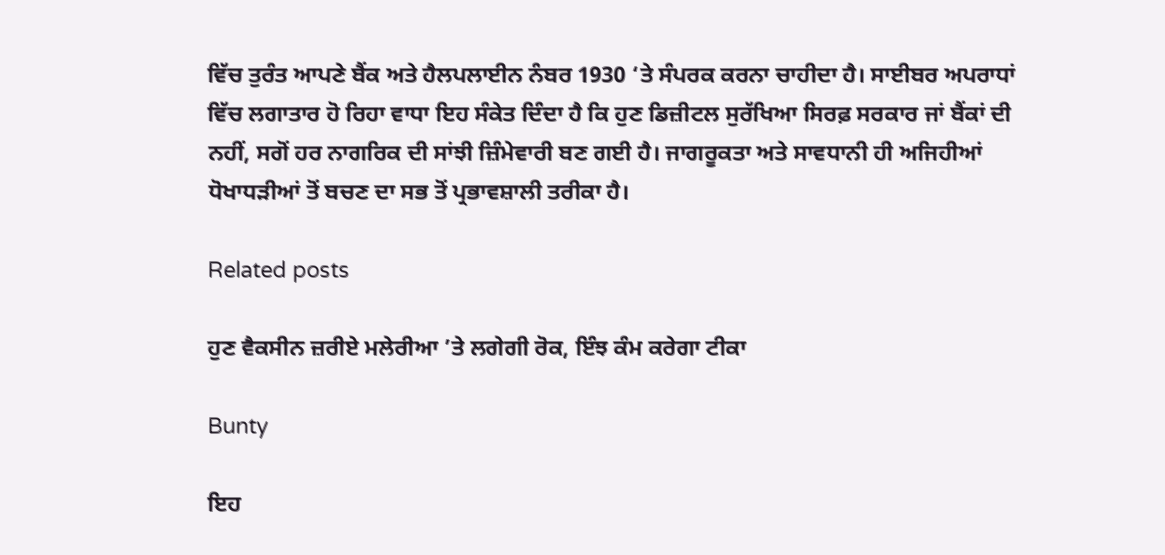ਵਿੱਚ ਤੁਰੰਤ ਆਪਣੇ ਬੈਂਕ ਅਤੇ ਹੈਲਪਲਾਈਨ ਨੰਬਰ 1930 ‘ਤੇ ਸੰਪਰਕ ਕਰਨਾ ਚਾਹੀਦਾ ਹੈ। ਸਾਈਬਰ ਅਪਰਾਧਾਂ ਵਿੱਚ ਲਗਾਤਾਰ ਹੋ ਰਿਹਾ ਵਾਧਾ ਇਹ ਸੰਕੇਤ ਦਿੰਦਾ ਹੈ ਕਿ ਹੁਣ ਡਿਜ਼ੀਟਲ ਸੁਰੱਖਿਆ ਸਿਰਫ਼ ਸਰਕਾਰ ਜਾਂ ਬੈਂਕਾਂ ਦੀ ਨਹੀਂ, ਸਗੋਂ ਹਰ ਨਾਗਰਿਕ ਦੀ ਸਾਂਝੀ ਜ਼ਿੰਮੇਵਾਰੀ ਬਣ ਗਈ ਹੈ। ਜਾਗਰੂਕਤਾ ਅਤੇ ਸਾਵਧਾਨੀ ਹੀ ਅਜਿਹੀਆਂ ਧੋਖਾਧੜੀਆਂ ਤੋਂ ਬਚਣ ਦਾ ਸਭ ਤੋਂ ਪ੍ਰਭਾਵਸ਼ਾਲੀ ਤਰੀਕਾ ਹੈ।

Related posts

ਹੁਣ ਵੈਕਸੀਨ ਜ਼ਰੀਏ ਮਲੇਰੀਆ ’ਤੇ ਲਗੇਗੀ ਰੋਕ, ਇੰਝ ਕੰਮ ਕਰੇਗਾ ਟੀਕਾ

Bunty

ਇਹ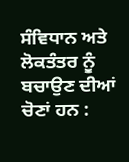ਸੰਵਿਧਾਨ ਅਤੇ ਲੋਕਤੰਤਰ ਨੂੰ ਬਚਾਉਣ ਦੀਆਂ ਚੋਣਾਂ ਹਨ :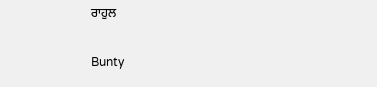ਰਾਹੁਲ

Bunty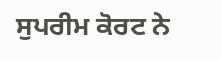ਸੁਪਰੀਮ ਕੋਰਟ ਨੇ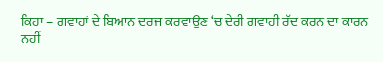ਕਿਹਾ – ਗਵਾਹਾਂ ਦੇ ਬਿਆਨ ਦਰਜ ਕਰਵਾਉਣ ‘ਚ ਦੇਰੀ ਗਵਾਹੀ ਰੱਦ ਕਰਨ ਦਾ ਕਾਰਨ ਨਹੀਂ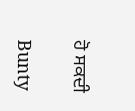ਹੋ ਸਕਦੀ

Bunty